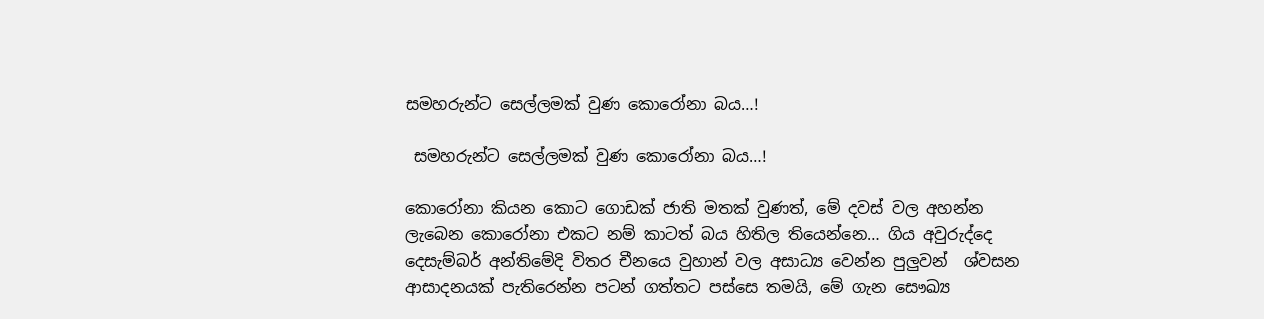සමහරුන්ට සෙල්ලමක් වුණ කොරෝනා බය…!

 සමහරුන්ට සෙල්ලමක් වුණ කොරෝනා බය…!

කොරෝනා කියන කොට ගොඩක් ජාති මතක් වුණත්, මේ දවස් වල අහන්න ලැබෙන කොරෝනා එකට නම් කාටත් බය හිතිල තියෙන්නෙ… ගිය අවුරුද්දෙ දෙසැම්බර් අන්තිමේදි විතර චීනයෙ වුහාන් වල අසාධ්‍ය වෙන්න පුලුවන්  ශ්වසන ආසාදනයක් පැතිරෙන්න පටන් ගත්තට පස්සෙ තමයි, මේ ගැන සෞඛ්‍ය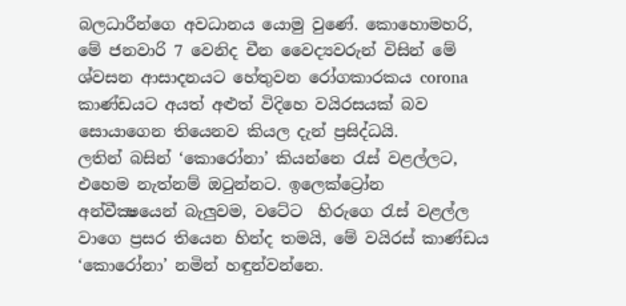බලධාරීන්ගෙ අවධානය යොමු වුණේ. කොහොමහරි, මේ ජනවාරි 7 වෙනිද චීන වෛද්‍යවරුන් විසින් මේ ශ්වසන ආසාදනයට හේතුවන රෝගකාරකය corona කාණ්ඩයට අයත් අළුත් විදිහෙ වයිරසයක් බව සොයාගෙන තියෙනව කියල දැන් ප්‍රසිද්ධයි.
ලතින් බසින් ‘කොරෝනා’ කියන්නෙ රැස් වළල්ලට, එහෙම නැත්නම් ඔටුන්නට. ඉලෙක්ට්‍රෝන අන්වීක්‍ෂයෙන් බැලුවම, වටේට  හිරුගෙ රැස් වළල්ල වාගෙ ප්‍රසර තියෙන හින්ද තමයි, මේ වයිරස් කාණ්ඩය ‘කොරෝනා’ නමින් හඳුන්වන්නෙ.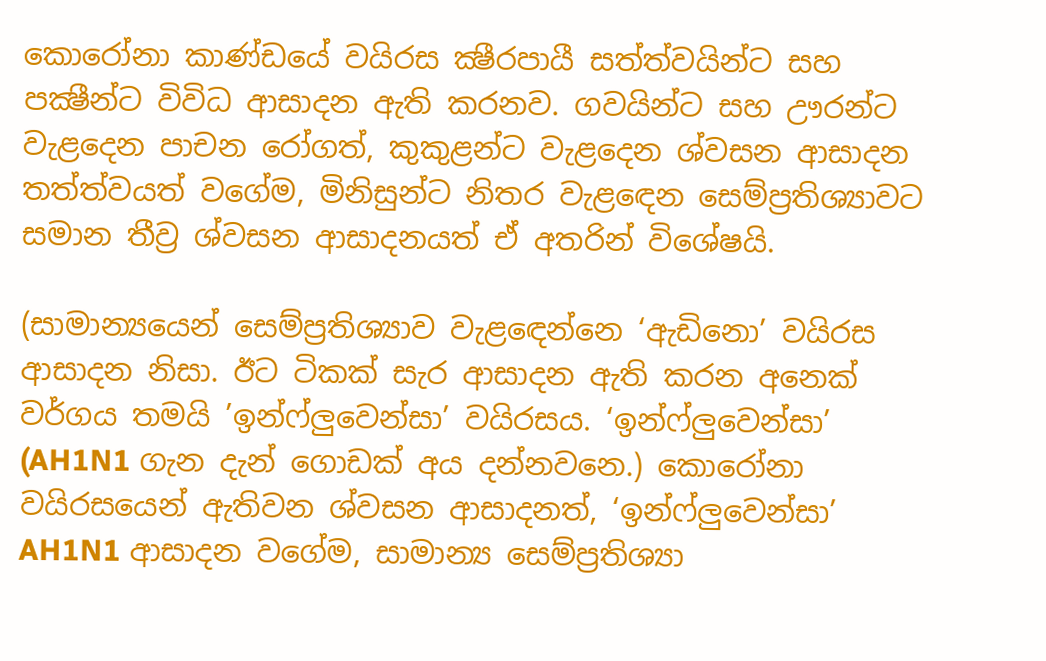කොරෝනා කාණ්ඩයේ වයිරස ක්‍ෂීරපායී සත්ත්වයින්ට සහ පක්‍ෂීන්ට විවිධ ආසාදන ඇති කරනව. ගවයින්ට සහ ඌරන්ට වැළදෙන පාචන රෝගත්, කුකුළන්ට වැළදෙන ශ්වසන ආසාදන තත්ත්වයත් වගේම, මිනිසුන්ට නිතර වැළඳෙන සෙම්ප්‍රතිශ්‍යාවට සමාන තීව්‍ර ශ්වසන ආසාදනයත් ඒ අතරින් විශේෂයි.

(සාමාන්‍යයෙන් සෙම්ප්‍රතිශ්‍යාව වැළඳෙන්නෙ ‘ඇඩිනො’ වයිරස ආසාදන නිසා. ඊට ටිකක් සැර ආසාදන ඇති කරන අනෙක් වර්ගය තමයි ’ඉන්ෆ්ලුවෙන්සා’ වයිරසය. ‘ඉන්ෆ්ලුවෙන්සා’ (AH1N1 ගැන දැන් ගොඩක් අය දන්නවනෙ.) කොරෝනා වයිරසයෙන් ඇතිවන ශ්වසන ආසාදනත්, ‘ඉන්ෆ්ලුවෙන්සා’ AH1N1 ආසාදන වගේම, සාමාන්‍ය සෙම්ප්‍රතිශ්‍යා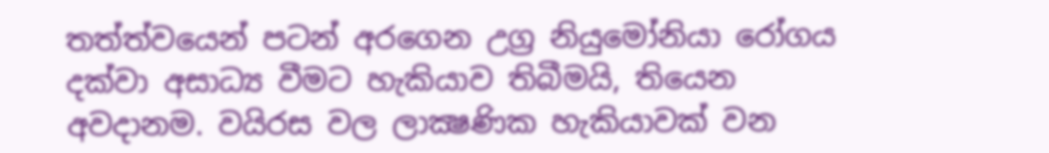තත්ත්වයෙන් පටන් අරගෙන උග්‍ර නියුමෝනියා රෝගය දක්වා අසාධ්‍ය වීමට හැකියාව තිබීමයි, තියෙන අවදානම. වයිරස වල ලාක්‍ෂණික හැකියාවක් වන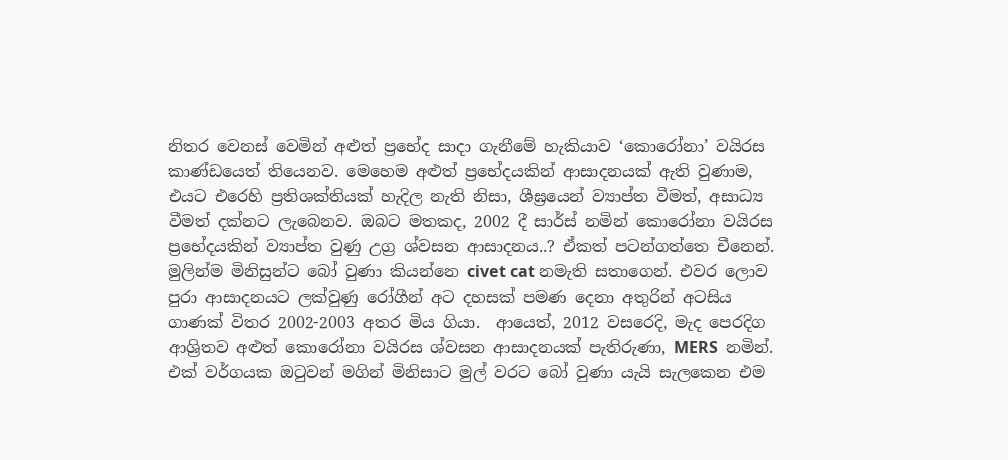නිතර වෙනස් වෙමින් අළුත් ප්‍රභේද සාදා ගැනීමේ හැකියාව ‘කොරෝනා’ වයිරස කාණ්ඩයෙත් තියෙනව. මෙහෙම අළුත් ප්‍රභේදයකින් ආසාදනයක් ඇති වුණාම, එයට එරෙහි ප්‍රතිශක්තියක් හැදිල නැති නිසා, ශීඝ්‍රයෙන් ව්‍යාප්ත වීමත්, අසාධ්‍ය වීමත් දක්නට ලැබෙනව. ඔබට මතකද, 2002 දී සාර්ස් නමින් කොරෝනා වයිරස ප්‍රභේදයකින් ව්‍යාප්ත වුණු උග්‍ර ශ්වසන ආසාදනය..? ඒකත් පටන්ගත්තෙ චීනෙන්. මුලින්ම මිනිසුන්ට බෝ වුණා කියන්නෙ civet cat නමැති සතාගෙන්. එවර ලොව පුරා ආසාදනයට ලක්වුණු රෝගීන් අට දහසක් පමණ දෙනා අතුරින් අටසිය ගාණක් විතර 2002-2003 අතර මිය ගියා.  ආයෙත්, 2012 වසරෙදි, මැද පෙරදිග ආශ්‍රිතව අළුත් කොරෝනා වයිරස ශ්වසන ආසාදනයක් පැතිරුණා, MERS  නමින්. එක් වර්ගයක ඔටුවන් මගින් මිනිසාට මුල් වරට බෝ වුණා යැයි සැලකෙන එම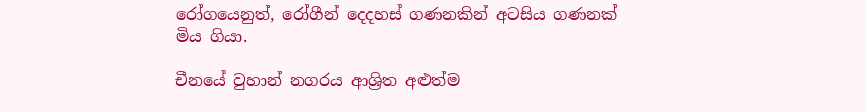රෝගයෙනුත්, රෝගීන් දෙදහස් ගණනකින් අටසිය ගණනක් මිය ගියා.

චීනයේ වුහාන් නගරය ආශ්‍රිත අළුත්ම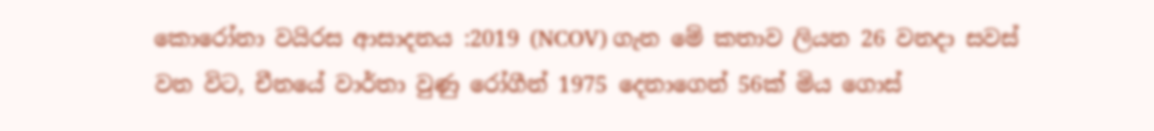කොරෝනා වයිරස ආසාදනය :2019 (NCOV) ගැන මේ කතාව ලියන 26 වනදා සවස් වන විට, චීනයේ වාර්තා වුණු රෝගීන් 1975 දෙනාගෙන් 56ක් මිය ගොස්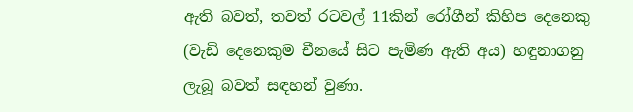ඇති බවත්, තවත් රටවල් 11කින් රෝගීන් කිහිප දෙනෙකු (වැඩි දෙනෙකුම චීනයේ සිට පැමිණ ඇති අය) හඳුනාගනු ලැබූ බවත් සඳහන් වුණා.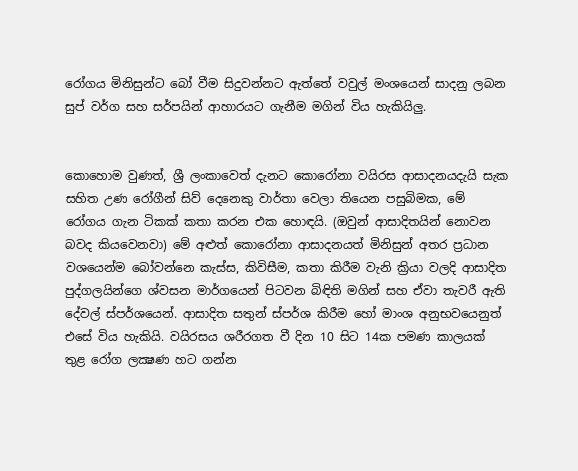රෝගය මිනිසුන්ට බෝ වීම සිදුවන්නට ඇත්තේ වවුල් මංශයෙන් සාදනු ලබන සුප් වර්ග සහ සර්පයින් ආහාරයට ගැනීම මගින් විය හැකියිලු.


කොහොම වුණත්, ශ්‍රී ලංකාවෙත් දැනට කොරෝනා වයිරස ආසාදනයදැයි සැක සහිත උණ රෝගීන් සිව් දෙනෙකු වාර්තා වෙලා තියෙන පසුබිමක, මේ රෝගය ගැන ටිකක් කතා කරන එක හොඳයි. (ඔවුන් ආසාදිතයින් නොවන බවද කියවෙනවා) මේ අළුත් කොරෝනා ආසාදනයත් මිනිසුන් අතර ප්‍රධාන වශයෙන්ම බෝවන්නෙ කැස්ස, කිවිසීම, කතා කිරීම වැනි ක්‍රියා වලදි ආසාදිත පුද්ගලයින්ගෙ ශ්වසන මාර්ගයෙන් පිටවන බිඳිති මගින් සහ ඒවා තැවරී ඇති දේවල් ස්පර්ශයෙන්. ආසාදිත සතුන් ස්පර්ශ කිරීම හෝ මාංශ අනුභවයෙනුත් එසේ විය හැකියි. වයිරසය ශරීරගත වී දින 10 සිට 14ක පමණ කාලයක් තුළ රෝග ලක්‍ෂණ හට ගන්න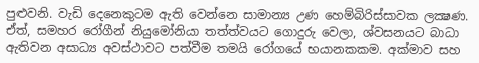පුළුවනි. වැඩි දෙනෙකුටම ඇති වෙන්නෙ සාමාන්‍ය උණ හෙම්බිරිස්සාවක ලක්‍ෂණ. ඒත්, සමහර රෝගීන් නියුමෝනියා තත්ත්වයට ගොදුරු වෙලා, ශ්වසනයට බාධා ඇතිවන අසාධ්‍ය අවස්ථාවට පත්වීම තමයි රෝගයේ භයානකකම. අක්මාව සහ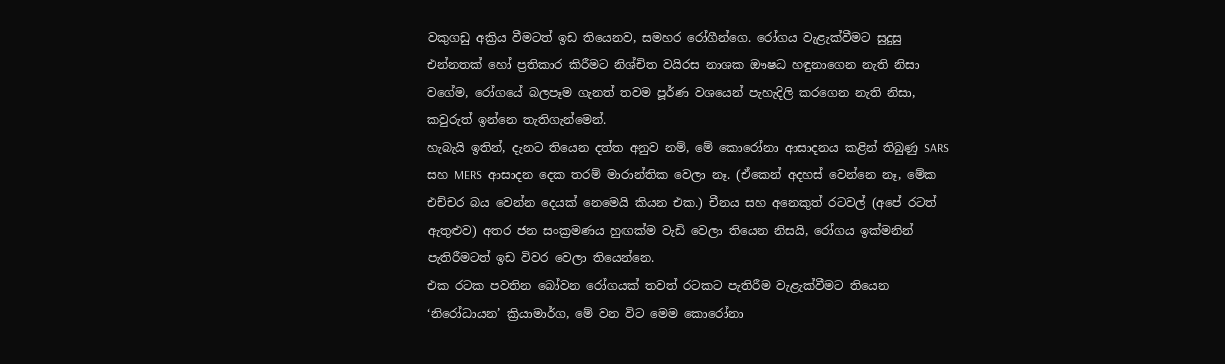වකුගඩු අක්‍රිය වීමටත් ඉඩ තියෙනව, සමහර රෝගීන්ගෙ. රෝගය වැළැක්වීමට සුදුසු එන්නතක් හෝ ප්‍රතිකාර කිරීමට නිශ්චිත වයිරස නාශක ඖෂධ හඳුනාගෙන නැති නිසා වගේම, රෝගයේ බලපෑම ගැනත් තවම පූර්ණ වශයෙන් පැහැදිලි කරගෙන නැති නිසා, කවුරුත් ඉන්නෙ තැතිගැන්මෙන්.
හැබැයි ඉතින්, දැනට තියෙන දත්ත අනුව නම්, මේ කොරෝනා ආසාදනය කළින් තිබුණු SARS සහ MERS  ආසාදන දෙක තරම් මාරාන්තික වෙලා නෑ. (ඒකෙන් අදහස් වෙන්නෙ නෑ, මේක එච්චර බය වෙන්න දෙයක් නෙමෙයි කියන එක.) චීනය සහ අනෙකුත් රටවල් (අපේ රටත් ඇතුළුව) අතර ජන සංක්‍රමණය හුඟක්ම වැඩි වෙලා තියෙන නිසයි, රෝගය ඉක්මනින් පැතිරීමටත් ඉඩ විවර වෙලා තියෙන්නෙ.
එක රටක පවතින බෝවන රෝගයක් තවත් රටකට පැතිරීම වැළැක්වීමට තියෙන ‘නිරෝධායන’ ක්‍රියාමාර්ග, මේ වන විට මෙම කොරෝනා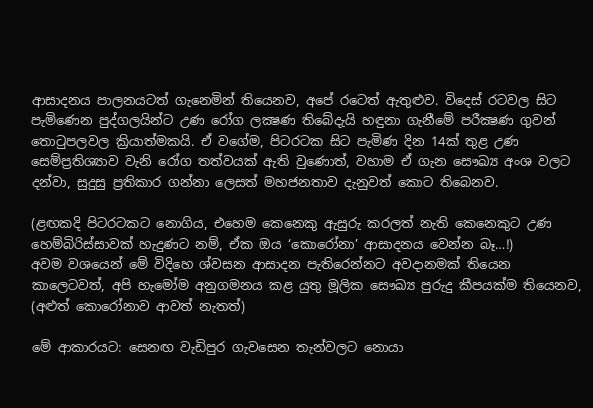ආසාදනය පාලනයටත් ගැනෙමින් තියෙනව, අපේ රටෙත් ඇතුළුව. විදෙස් රටවල සිට පැමිණෙන පුද්ගලයින්ට උණ රෝග ලක්‍ෂණ තිබේදැයි හඳුනා ගැනීමේ පරීක්‍ෂණ ගුවන් තොටුපලවල ක්‍රියාත්මකයි. ඒ වගේම, පිටරටක සිට පැමිණ දින 14ක් තුළ උණ සෙම්ප්‍රතිශ්‍යාව වැනි රෝග තත්වයක් ඇති වුණොත්, වහාම ඒ ගැන සෞඛ්‍ය අංශ වලට දන්වා, සුදුසු ප්‍රතිකාර ගන්නා ලෙසත් මහජනතාව දැනුවත් කොට තිබෙනව.

(ළඟකදි පිටරටකට නොගිය, එහෙම කෙනෙකු ඇසුරු කරලත් නැති කෙනෙකුට උණ හෙම්බිරිස්සාවක් හැදුණට නම්, ඒක ඔය ‘කොරෝනා’ ආසාදනය වෙන්න බෑ…!)
අවම වශයෙන් මේ විදිහෙ ශ්වසන ආසාදන පැතිරෙන්නට අවදානමක් තියෙන කාලෙටවත්, අපි හැමෝම අනුගමනය කළ යුතු මූලික සෞඛ්‍ය පුරුදු කීපයක්ම තියෙනව, (අළුත් කොරෝනාව ආවත් නැතත්)

මේ ආකාරයට: සෙනඟ වැඩිපුර ගැවසෙන තැන්වලට නොයා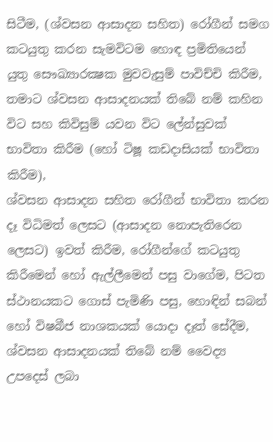සිටීම, (ශ්වසන ආසාදන සහිත) රෝගීන් සමග කටයුතු කරන සැමවිටම හොඳ ප්‍රමිතියෙන් යුතු සෞඛ්‍යාරක්‍ෂක මුවවැසුම් පාවිච්චි කිරීම,
තමාට ශ්වසන ආසාදනයක් තිබේ නම් කහින විට සහ කිවිසුම් යවන විට ලේන්සුවක් භාවිතා කිරීම (හෝ ටිෂූ කඩදාසියක් භාවිතා කිරීම),
ශ්වසන ආසාදන සහිත රෝගීන් භාවිතා කරන දෑ විධිමත් ලෙසට (ආසාදන නොපැතිරෙන ලෙසට) ඉවත් කිරීම, රෝගීන්ගේ කටයුතු කිරීමෙන් හෝ ඇල්ලීමෙන් පසු වාගේම, පිටත ස්ථානයකට ගොස් පැමිණි පසු, හොඳින් සබන් හෝ විෂබීජ නාශකයක් යොදා දෑත් සේදීම, ශ්වසන ආසාදනයක් තිබේ නම් වෛද්‍ය උපදෙස් ලබා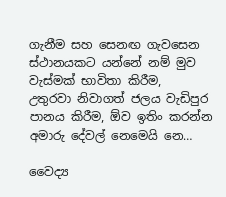ගැනීම සහ සෙනඟ ගැවසෙන ස්ථානයකට යන්නේ නම් මුව වැස්මක් භාවිතා කිරීම,
උතුරවා නිවාගත් ජලය වැඩිපුර පානය කිරීම, ඕව ඉතිං කරන්න අමාරු දේවල් නෙමෙයි නෙ…

වෛද්‍ය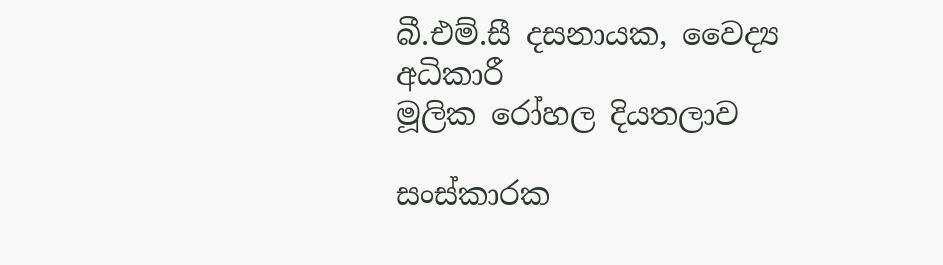බී.එම්.සී දසනායක, වෛද්‍ය අධිකාරී
මූලික රෝහල දියතලාව

සංස්කාරක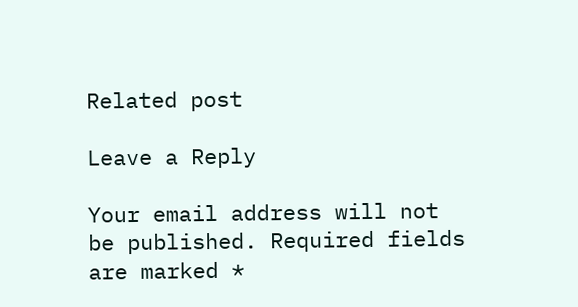Related post

Leave a Reply

Your email address will not be published. Required fields are marked *